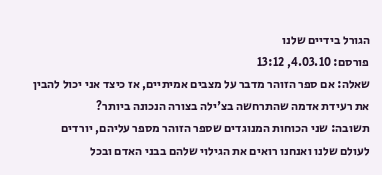הגורל בידיים שלנו
פורסם: 4.03.10, 13:12
שאלה: אם ספר הזוהר מדבר על מצבים אמיתיים, אז כיצד אני יכול להבין את רעידת אדמה שהתרחשה בצ'ילה בצורה הנכונה ביותר?
תשובה: שני הכוחות המנוגדים שספר הזוהר מספר עליהם, יורדים לעולם שלנו ואנחנו רואים את הגילוי שלהם בבני האדם ובכל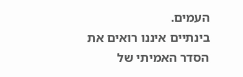העמים.
בינתיים איננו רואים את הסדר האמיתי של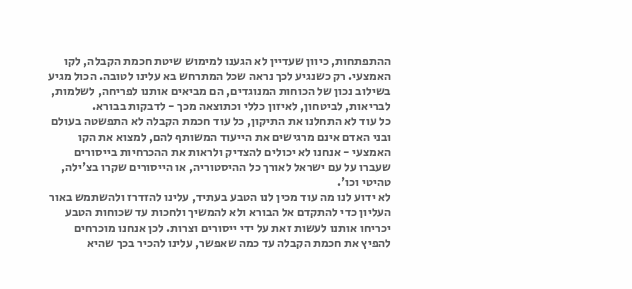ההתפתחות, כיוון שעדיין לא הגענו למימוש שיטת חכמת הקבלה, לקו האמצעי. רק כשנגיע לכך נראה שכל המתרחש בא עלינו לטובה. הכול מגיע בשילוב נכון של הכוחות המנוגדים, הם מביאים אותנו לפריחה, לשלמות, לבריאות, לביטחון, לאיזון כללי וכתוצאה מכך - לדבקות בבורא.
כל עוד לא התחלנו את התיקון, כל עוד חכמת הקבלה לא התפשטה בעולם ובני האדם אינם מרגישים את הייעוד המשותף להם, למצוא את הקו האמצעי - אנחנו לא יכולים להצדיק ולראות את ההכרחיות בייסורים שעברו על עם ישראל לאורך כל ההיסטוריה, או הייסורים שקרו בצ'ילה, טהיטי וכו'.
לא ידוע לנו מה עוד מכין לנו הטבע בעתיד, עלינו להזדרז ולהשתמש באור העליון כדי להתקדם אל הבורא ולא להמשיך ולחכות עד שכוחות הטבע יכריחו אותנו לעשות זאת על ידי ייסורים וצרות. לכן אנחנו מוכרחים להפיץ את חכמת הקבלה עד כמה שאפשר, עלינו להכיר בכך שהיא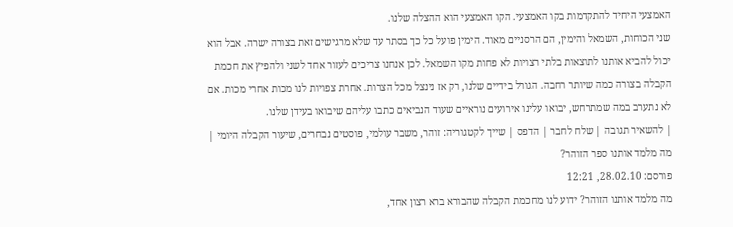האמצעי היחיד להתקדמות בקו האמצעי. הקו האמצעי הוא ההצלה שלנו.
שני הכוחות, השמאל והימין, הם הרסניים מאוד. הימין פועל כל כך בסתר עד שלא מרגישים זאת בצורה ישרה. אבל הוא יכול להביא אותנו לתוצאות בלתי רצויות לא פחות מקו השמאל. לכן אנחנו צריכים לעזור אחד לשני ולהפיץ את חכמת הקבלה בצורה כמה שיותר רחבה. הגורל בידיים שלנו, רק אז נינצל מכל הצרות. אחרת צפויות לנו מכות אחרי מכות. אם לא נתערב במה שמתרחש, יבואו עלינו אירועים נוראיים שעוד הנביאים כתבו עליהם שיבואו בעידן שלנו.
| להשאיר תגובה | שלח לחבר | הדפס | שייך לקטגוריה: זוהר, משבר עולמי, פוסטים נבחרים, שיעור הקבלה היומי |
מה מלמד אותנו ספר הזוהר?
פורסם: 28.02.10, 12:21
מה מלמד אותנו הזוהר? ידוע לנו מחכמת הקבלה שהבורא ברא רצון אחד,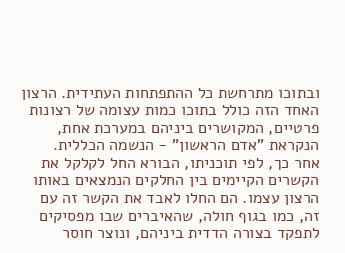ובתוכו מתרחשת כל ההתפתחות העתידית. הרצון האחד הזה כולל בתוכו כמות עצומה של רצונות פרטיים, המקושרים ביניהם במערכת אחת, הנקראת "אדם הראשון" - הנשמה הכללית.
אחר כך, לפי תוכניתו, הבורא החל לקלקל את הקשרים הקיימים בין החלקים הנמצאים באותו הרצון עצמו. הם החלו לאבד את הקשר זה עם זה, כמו בגוף חולה, שהאיברים שבו מפסיקים לתפקד בצורה הדדית ביניהם, ונוצר חוסר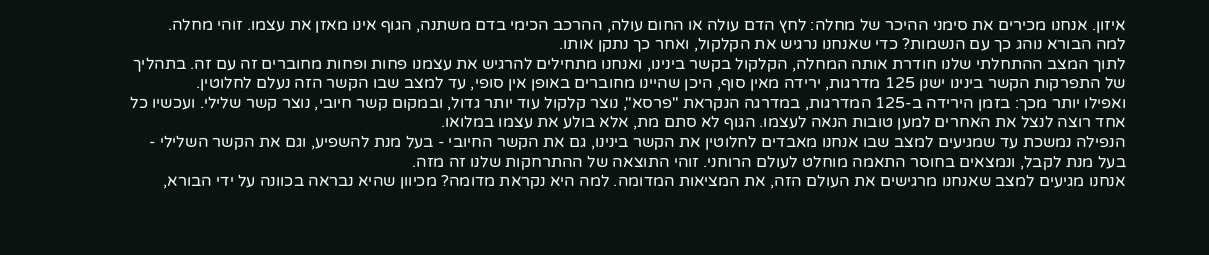איזון. אנחנו מכירים את סימני ההיכר של מחלה: לחץ הדם עולה או החום עולה, ההרכב הכימי בדם משתנה, הגוף אינו מאזן את עצמו. זוהי מחלה.
למה הבורא נוהג כך עם הנשמות? כדי שאנחנו נרגיש את הקלקול, ואחר כך נתקן אותו.
לתוך המצב ההתחלתי שלנו חודרת אותה המחלה, הקלקול בקשר בינינו, ואנחנו מתחילים להרגיש את עצמנו פחות ופחות מחוברים זה עם זה. בתהליך של התפרקות הקשר בינינו ישנן 125 מדרגות, ירידה מאין סוף, היכן שהיינו מחוברים באופן אין סופי, עד למצב שבו הקשר הזה נעלם לחלוטין.
ואפילו יותר מכך: בזמן הירידה ב-125 המדרגות, במדרגה הנקראת "פרסא", נוצר קלקול עוד יותר גדול, ובמקום קשר חיובי, נוצר קשר שלילי. ועכשיו כל אחד רוצה לנצל את האחרים למען טובות הנאה לעצמו. הגוף לא סתם מת, אלא בולע את עצמו במלואו.
הנפילה נמשכת עד שמגיעים למצב שבו אנחנו מאבדים לחלוטין את הקשר בינינו, גם את הקשר החיובי - בעל מנת להשפיע, וגם את הקשר השלילי - בעל מנת לקבל, ונמצאים בחוסר התאמה מוחלט לעולם הרוחני. זוהי התוצאה של ההתרחקות שלנו זה מזה.
אנחנו מגיעים למצב שאנחנו מרגישים את העולם הזה, את המציאות המדומה. למה היא נקראת מדומה? מכיוון שהיא נבראה בכוונה על ידי הבורא,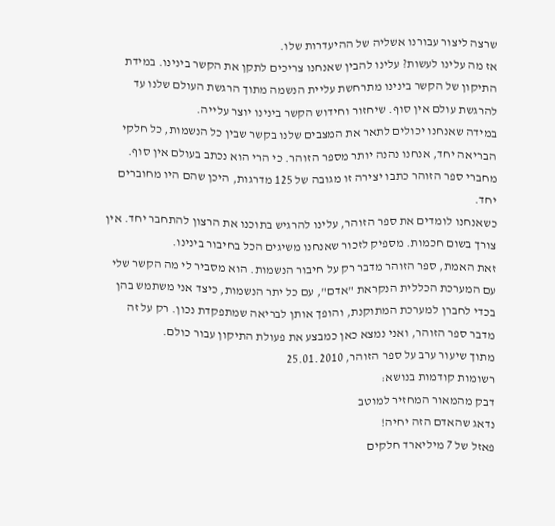שרצה ליצור עבורנו אשליה של ההיעדרות שלו.
אז מה עלינו לעשות? עלינו להבין שאנחנו צריכים לתקן את הקשר בינינו. במידת התיקון של הקשר בינינו מתרחשת עליית הנשמה מתוך הרגשת העולם שלנו עד להרגשת עולם אין סוף. שיחזור וחידוש הקשר בינינו יוצר עלייה.
במידה שאנחנו יכולים לתאר את המצבים שלנו בקשר שבין כל הנשמות, כל חלקי הבריאה יחד, אנחנו נהנה יותר מספר הזוהר. כי הרי הוא נכתב בעולם אין סוף. מחברי ספר הזוהר כתבו יצירה זו מגובה של 125 מדרגות, היכן שהם היו מחוברים יחד.
כשאנחנו לומדים את ספר הזוהר, עלינו להרגיש בתוכנו את הרצון להתחבר יחד. אין צורך בשום חכמות. מספיק לזכור שאנחנו משיגים הכל בחיבור בינינו.
זאת האמת, ספר הזוהר מדבר רק על חיבור הנשמות. הוא מסביר לי מה הקשר שלי עם המערכת הכללית הנקראת "אדם", עם כל יתר הנשמות, כיצד אני משתמש בהן בכדי לחברן למערכת המתוקנת, והופך אותן לבריאה שמתפקדת נכון. רק על זה מדבר ספר הזוהר, ואני נמצא כאן כמבצע את פעולת התיקון עבור כולם.
מתוך שיעור ערב על ספר הזוהר, 25.01.2010
רשומות קודמות בנושא:
דבק מהמאור המחזיר למוטב
נדאג שהאדם הזה יחיה!
פאזל של 7 מיליארד חלקים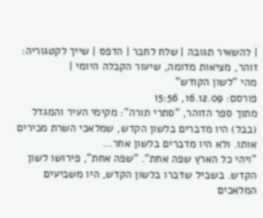| להשאיר תגובה | שלח לחבר | הדפס | שייך לקטגוריה: זוהר, מציאות מדומה, שיעור הקבלה היומי |
מהי "לשון הקודש"
פורסם: 16.12.09, 15:56
מתוך ספר הזוהר, "סתרי תורה": מקימי העיר והמגדל (בבל) היו מדברים בלשון הקדש, שמלאכי השרת מכירים אותו. ולא היו מדברים בלשון אחר…
"ויהי כל הארץ שפה אחת". "שפה אחת", פירושו לשון הקדש. בשביל שדברו בלשון הקדש, היו משביעים המלאכים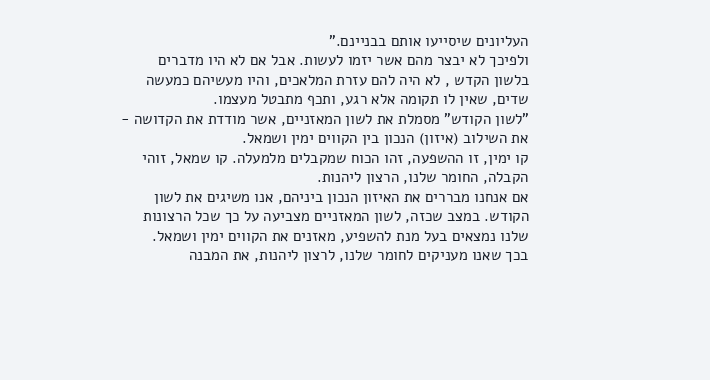העליונים שיסייעו אותם בבניינם."
ולפיכך לא יבצר מהם אשר יזמו לעשות. אבל אם לא היו מדברים בלשון הקדש , לא היה להם עזרת המלאכים, והיו מעשיהם כמעשה שדים, שאין לו תקומה אלא רגע, ותכף מתבטל מעצמו.
"לשון הקודש" מסמלת את לשון המאזניים, אשר מודדת את הקדושה - את השילוב (איזון) הנכון בין הקווים ימין ושמאל.
קו ימין, זו ההשפעה, זהו הכוח שמקבלים מלמעלה. קו שמאל, זוהי הקבלה, החומר שלנו, הרצון ליהנות.
אם אנחנו מבררים את האיזון הנכון ביניהם, אנו משיגים את לשון הקודש. במצב שכזה, לשון המאזניים מצביעה על כך שכל הרצונות שלנו נמצאים בעל מנת להשפיע, מאזנים את הקווים ימין ושמאל.
בכך שאנו מעניקים לחומר שלנו, לרצון ליהנות, את המבנה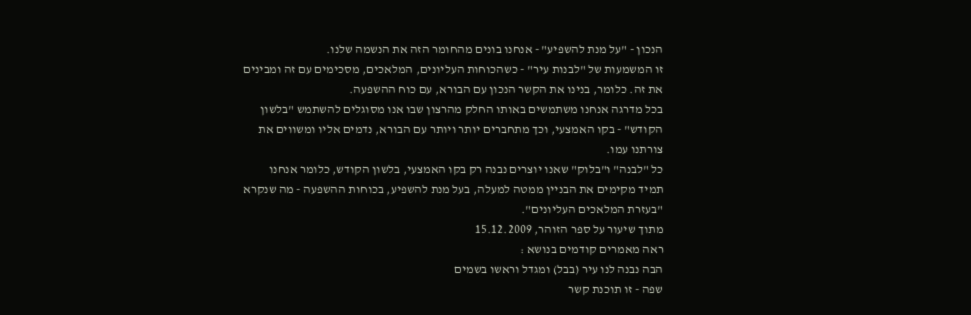הנכון - "על מנת להשפיע" - אנחנו בונים מהחומר הזה את הנשמה שלנו.
זו המשמעות של "לבנות עיר" - כשהכוחות העליונים, המלאכים, מסכימים עם זה ומבינים את זה. כלומר, בנינו את הקשר הנכון עם הבורא, עם כוח ההשפעה.
בכל מדרגה אנחנו משתמשים באותו החלק מהרצון שבו אנו מסוגלים להשתמש "בלשון הקודש" - בקו האמצעי, וכך מתחברים יותר ויותר עם הבורא, נדמים אליו ומשווים את צורתנו עמו.
כל "לבנה" ו"בלוק" שאנו יוצרים נבנה רק בקו האמצעי, בלשון הקודש, כלומר אנחנו תמיד מקימים את הבניין ממטה למעלה, בעל מנת להשפיע, בכוחות ההשפעה - מה שנקרא "בעזרת המלאכים העליונים".
מתוך שיעור על ספר הזוהר, 15.12.2009
ראה מאמרים קודמים בנושא :
הבה נבנה לנו עיר (בבל) ומגדל וראשו בשמים
שפה - זו תוכנת קשר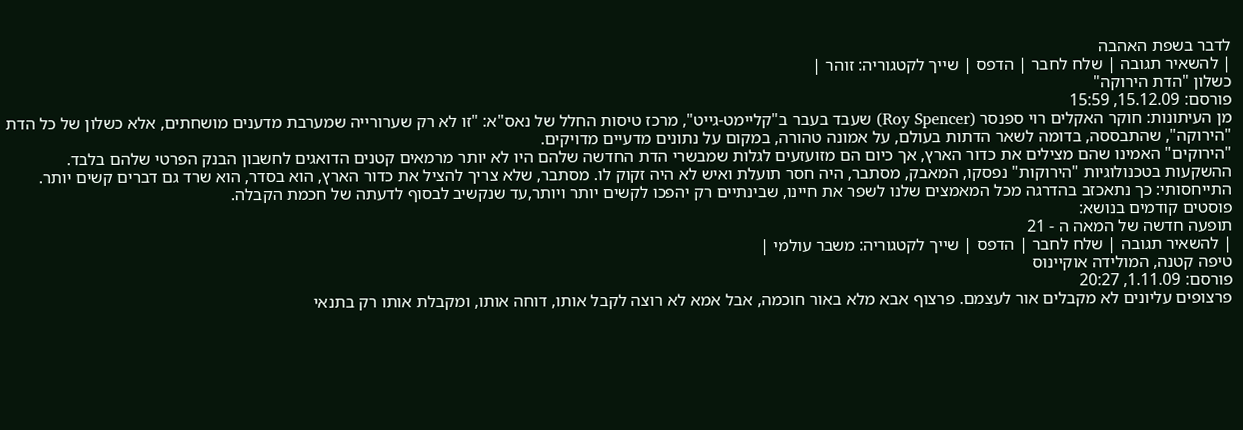לדבר בשפת האהבה
| להשאיר תגובה | שלח לחבר | הדפס | שייך לקטגוריה: זוהר |
כשלון "הדת הירוקה"
פורסם: 15.12.09, 15:59
מן העיתונות: חוקר האקלים רוי ספנסר (Roy Spencer) שעבד בעבר ב"קליימט-גייט", מרכז טיסות החלל של נאס"א: "זו לא רק שערורייה שמערבת מדענים מושחתים, אלא כשלון של כל הדת "הירוקה", שהתבססה, בדומה לשאר הדתות בעולם, על אמונה טהורה, במקום על נתונים מדעיים מדויקים.
"הירוקים" האמינו שהם מצילים את כדור הארץ, אך כיום הם מזועזעים לגלות שמבשרי הדת החדשה שלהם היו לא יותר מרמאים קטנים הדואגים לחשבון הבנק הפרטי שלהם בלבד.
ההשקעות בטכנולוגיות "הירוקות" נפסקו, המאבק, מסתבר, היה חסר תועלת ואיש לא היה זקוק לו. מסתבר, שלא צריך להציל את כדור הארץ, הוא בסדר, הוא שרד גם דברים קשים יותר.
התייחסותי: כך נתאכזב בהדרגה מכל המאמצים שלנו לשפר את חיינו, שבינתיים רק יהפכו לקשים יותר ויותר,עד שנקשיב לבסוף לדעתה של חכמת הקבלה.
פוסטים קודמים בנושא:
תופעה חדשה של המאה ה - 21
| להשאיר תגובה | שלח לחבר | הדפס | שייך לקטגוריה: משבר עולמי |
טיפה קטנה, המולידה אוקיינוס
פורסם: 1.11.09, 20:27
פרצופים עליונים לא מקבלים אור לעצמם. פרצוף אבא מלא באור חוכמה, אבל אמא לא רוצה לקבל אותו, דוחה אותו, ומקבלת אותו רק בתנאי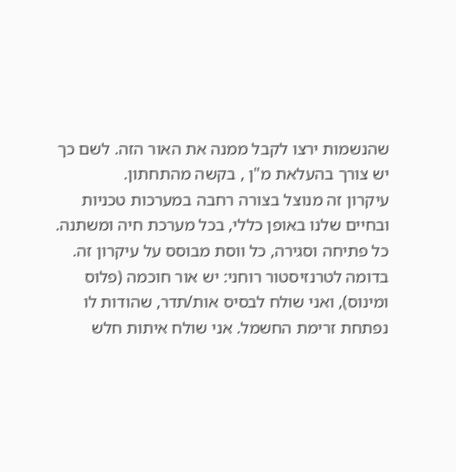שהנשמות ירצו לקבל ממנה את האור הזה. לשם כך יש צורך בהעלאת מ"ן , בקשה מהתחתון.
עיקרון זה מנוצל בצורה רחבה במערכות טכניות ובחיים שלנו באופן כללי, בכל מערכת חיה ומשתנה. כל פתיחה וסגירה, כל ווסת מבוסס על עיקרון זה. בדומה לטרנזיסטור רוחני: יש אור חוכמה (פלוס ומינוס), ואני שולח לבסיס אות/תדר, שהודות לו נפתחת זרימת החשמל. אני שולח איתות חלש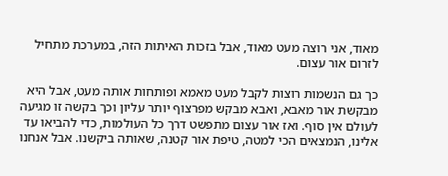מאוד, אני רוצה מעט מאוד, אבל בזכות האיתות הזה, במערכת מתחיל לזרום אור עצום.

כך גם הנשמות רוצות לקבל מעט מאמא ופותחות אותה מעט, אבל היא מבקשת אור מאבא, ואבא מבקש מפרצוף יותר עליון וכך בקשה זו מגיעה לעולם אין סוף. ואז אור עצום מתפשט דרך כל העולמות, כדי להביאו עד אלינו, הנמצאים הכי למטה, טיפת אור קטנה, שאותה ביקשנו. אבל אנחנו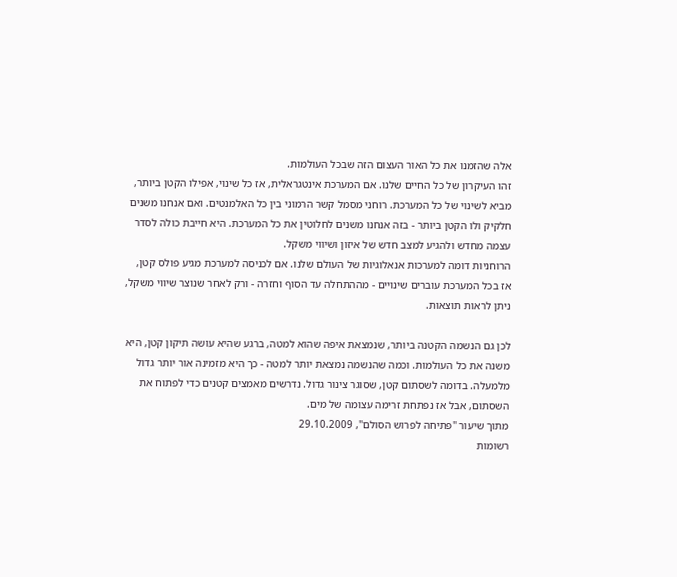אלה שהזמנו את כל האור העצום הזה שבכל העולמות.
זהו העיקרון של כל החיים שלנו. אם המערכת אינטגראלית, אז כל שינוי, אפילו הקטן ביותר, מביא לשינוי של כל המערכת. רוחני מסמל קשר הרמוני בין כל האלמנטים. ואם אנחנו משנים חלקיק ולו הקטן ביותר - בזה אנחנו משנים לחלוטין את כל המערכת. היא חייבת כולה לסדר עצמה מחדש ולהגיע למצב חדש של איזון ושיווי משקל.
הרוחניות דומה למערכות אנאלוגיות של העולם שלנו. אם לכניסה למערכת מגיע פולס קטן, אז בכל המערכת עוברים שינויים - מההתחלה עד הסוף וחזרה - ורק לאחר שנוצר שיווי משקל, ניתן לראות תוצאות.

לכן גם הנשמה הקטנה ביותר, שנמצאת איפה שהוא למטה, ברגע שהיא עושה תיקון קטן, היא משנה את כל העולמות. וכמה שהנשמה נמצאת יותר למטה - כך היא מזמינה אור יותר גדול מלמעלה. בדומה לשסתום קטן, שסוגר צינור גדול. נדרשים מאמצים קטנים כדי לפתוח את השסתום, אבל אז נפתחת זרימה עצומה של מים.
מתוך שיעור "פתיחה לפרוש הסולם", 29.10.2009
רשומות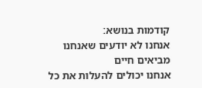קודמות בנושא:
אנחנו לא יודעים שאנחנו מביאים חיים
אנחנו יכולים להעלות את כל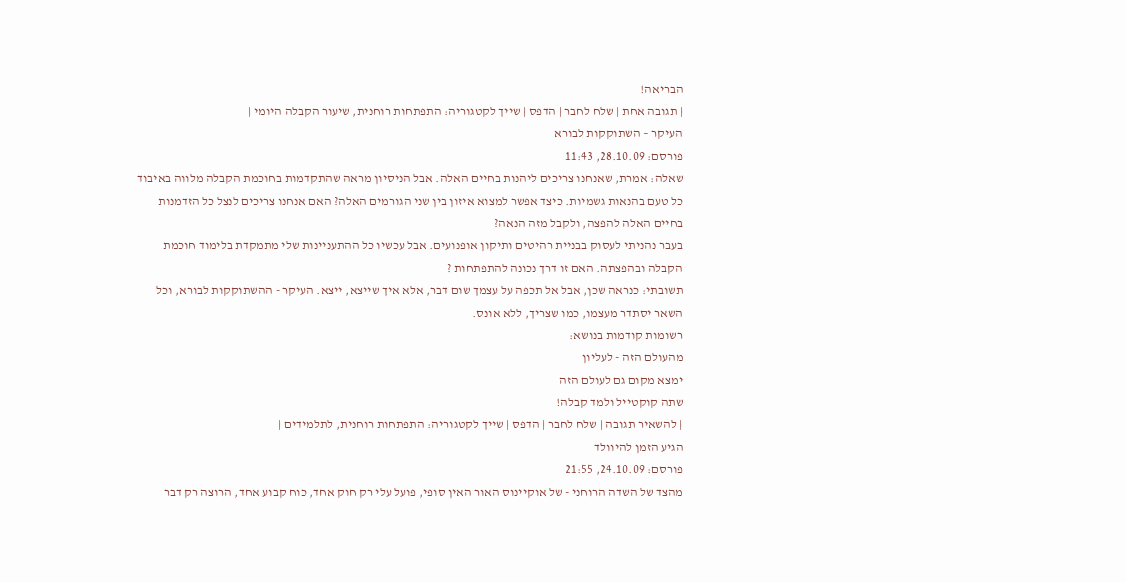הבריאה!
| תגובה אחת | שלח לחבר | הדפס | שייך לקטגוריה: התפתחות רוחנית, שיעור הקבלה היומי |
העיקר – השתוקקות לבורא
פורסם: 28.10.09, 11:43
שאלה: אמרת, שאנחנו צריכים ליהנות בחיים האלה. אבל הניסיון מראה שהתקדמות בחוכמת הקבלה מלווה באיבוד כל טעם בהנאות גשמיות. כיצד אפשר למצוא איזון בין שני הגורמים האלה? האם אנחנו צריכים לנצל כל הזדמנות בחיים האלה להפצה, ולקבל מזה הנאה?
בעבר נהניתי לעסוק בבניית רהיטים ותיקון אופנועים. אבל עכשיו כל ההתעניינות שלי מתמקדת בלימוד חוכמת הקבלה ובהפצתה. האם זו דרך נכונה להתפתחות ?
תשובתי: כנראה שכן, אבל אל תכפה על עצמך שום דבר, אלא איך שייצא, ייצא. העיקר - ההשתוקקות לבורא, וכל השאר יסתדר מעצמו, כמו שצריך, ללא אונס.
רשומות קודמות בנושא:
מהעולם הזה - לעליון
ימצא מקום גם לעולם הזה
שתה קוקטייל ולמד קבלה!
| להשאיר תגובה | שלח לחבר | הדפס | שייך לקטגוריה: התפתחות רוחנית, לתלמידים |
הגיע הזמן להיוולד
פורסם: 24.10.09, 21:55
מהצד של השדה הרוחני - של אוקיינוס האור האין סופי, פועל עלי רק חוק אחד, כוח קבוע אחד, הרוצה רק דבר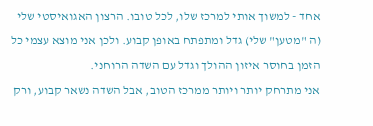אחד - למשוך אותי למרכז שלו, לכל טובו. הרצון האגואיסטי שלי (ה "מטען" שלי) גדל ומתפתח באופן קבוע. ולכן אני מוצא עצמי כל הזמן בחוסר איזון ההולך וגדל עם השדה הרוחני.
אני מתרחק יותר ויותר ממרכז הטוב, אבל השדה נשאר קבוע, ורק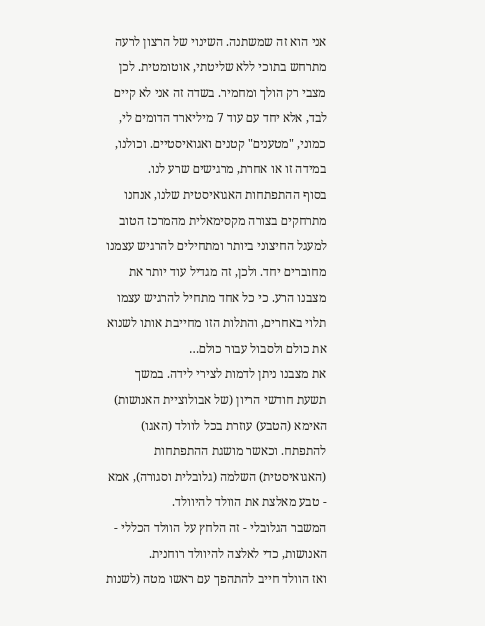אני הוא זה שמשתנה. השינוי של הרצון לרעה מתרחש בתוכי ללא שליטתי, אוטומטית. לכן מצבי רק הולך ומחמיר. בשדה זה אני לא קיים לבד, אלא יחד עם עוד 7 מיליארד הדומים לי, כמוני, "מטענים" קטנים ואגואיסטיים. וכולנו, במידה זו או אחרת, מרגישים שרע לנו.
בסוף ההתפתחות האגואיסטית שלנו, אנחנו מתרחקים בצורה מקסימאלית מהמרכז הטוב למעגל החיצוני ביותר ומתחילים להרגיש עצמנו מחוברים יחד. ולכן, זה מגדיל עוד יותר את מצבנו הרע. כי כל אחד מתחיל להרגיש עצמו תלוי באחרים, והתלות הזו מחייבת אותו לשנוא את כולם ולסבול עבור כולם…
את מצבנו ניתן לדמות לצירי לידה. במשך תשעת חודשי הריון (של אבולוציית האנושות) האימא (הטבע) עוזרת בכל לוולד (האגו) להתפתח. וכאשר מושגת ההתפתחות (האגואיסטית) השלמה (גלובלית וסגורה), אמא - טבע מאלצת את הוולד להיוולד.
המשבר הגלובלי - זה הלחץ על הוולד הכללי - האנושות, כדי לאלצה להיוולד רוחנית.
ואז הוולד חייב להתהפך עם ראשו מטה (לשנות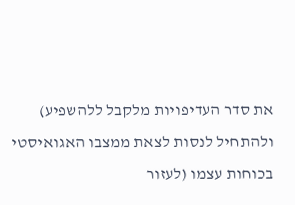את סדר העדיפויות מלקבל ללהשפיע) ולהתחיל לנסות לצאת ממצבו האגואיסטי בכוחות עצמו (לעזור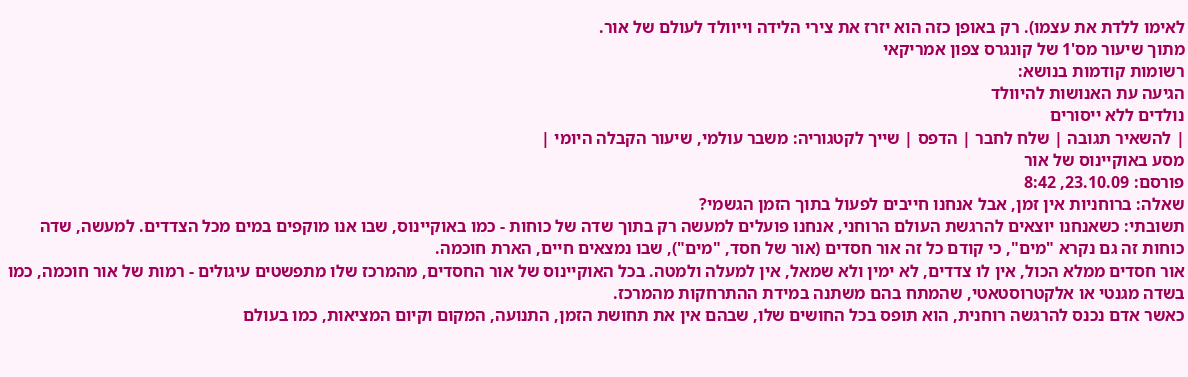לאימו ללדת את עצמו). רק באופן כזה הוא יזרז את צירי הלידה וייוולד לעולם של אור.
מתוך שיעור מס'1 של קונגרס צפון אמריקאי
רשומות קודמות בנושא:
הגיעה עת האנושות להיוולד
נולדים ללא ייסורים
| להשאיר תגובה | שלח לחבר | הדפס | שייך לקטגוריה: משבר עולמי, שיעור הקבלה היומי |
מסע באוקיינוס של אור
פורסם: 23.10.09, 8:42
שאלה: ברוחניות אין זמן, אבל אנחנו חייבים לפעול בתוך הזמן הגשמי?
תשובתי: כשאנחנו יוצאים להרגשת העולם הרוחני, אנחנו פועלים למעשה רק בתוך שדה של כוחות - כמו באוקיינוס, שבו אנו מוקפים במים מכל הצדדים. למעשה, שדה כוחות זה גם נקרא "מים", כי קודם כל זה אור חסדים (אור של חסד, "מים"), שבו נמצאים חיים, הארת חוכמה.
אור חסדים ממלא הכול, אין לו צדדים, לא ימין ולא שמאל, אין למעלה ולמטה. בכל האוקיינוס של אור החסדים, מהמרכז שלו מתפשטים עיגולים - רמות של אור חוכמה, כמו בשדה מגנטי או אלקטרוסטאטי, שהמתח בהם משתנה במידת ההתרחקות מהמרכז.
כאשר אדם נכנס להרגשה רוחנית, הוא תופס בכל החושים שלו, שבהם אין את תחושת הזמן, התנועה, המקום וקיום המציאות, כמו בעולם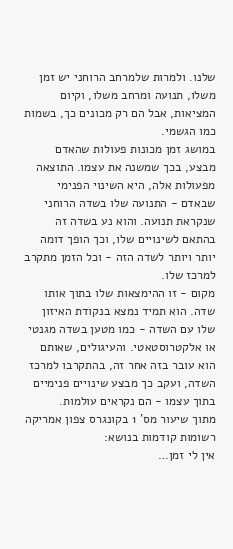שלנו. ולמרות שלמרחב הרוחני יש זמן משלו, תנועה ומרחב משלו, וקיום המציאות, אבל הם רק מכונים כך, בשמות כמו הגשמי.
במושג זמן מכונות פעולות שהאדם מבצע, בכך שמשנה את עצמו. התוצאה מפעולות אלה, היא השינוי הפנימי שבאדם - התנועה שלו בשדה הרוחני שנקראת תנועה. והוא נע בשדה זה בהתאם לשינויים שלו, וכך הופך דומה יותר ויותר לשדה הזה - וכל הזמן מתקרב למרכז שלו.
מקום - זו ההימצאות שלו בתוך אותו שדה. הוא תמיד נמצא בנקודת האיזון שלו עם השדה - כמו מטען בשדה מגנטי או אלקטרוסטאטי. והעיגולים, שאותם הוא עובר בזה אחר זה, בהתקרבו למרכז השדה, ועקב כך מבצע שינויים פנימיים בתוך עצמו - הם נקראים עולמות.
מתוך שיעור מס' 1 בקונגרס צפון אמריקה
רשומות קודמות בנושא:
אין לי זמן…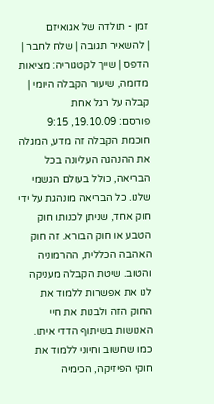זמן - תולדה של אגואיזם
| להשאיר תגובה | שלח לחבר | הדפס | שייך לקטגוריה: מציאות מדומה, שיעור הקבלה היומי |
קבלה על רגל אחת
פורסם: 19.10.09, 9:15
חוכמת הקבלה זה מדע, המגלה את ההנהגה העליונה בכל הבריאה, כולל בעולם הגשמי שלנו. כל הבריאה מונהגת על ידי חוק אחד, שניתן לכנותו חוק הטבע או חוק הבורא. זה חוק האהבה הכללית, ההרמוניה והטוב. שיטת הקבלה מעניקה לנו את אפשרות ללמוד את החוק הזה ולבנות את חיי האנושות בשיתוף הדדי איתו.
כמו שחשוב וחיוני ללמוד את חוקי הפיזיקה, הכימיה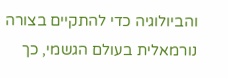והביולוגיה כדי להתקיים בצורה נורמאלית בעולם הגשמי, כך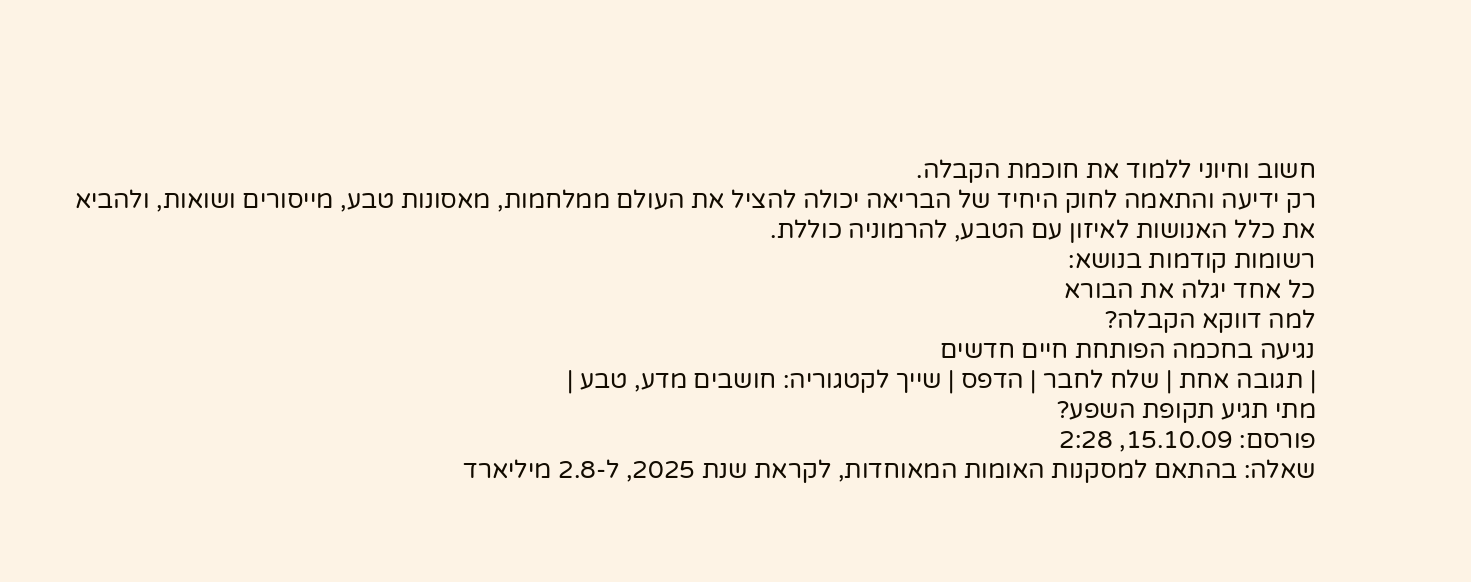חשוב וחיוני ללמוד את חוכמת הקבלה.
רק ידיעה והתאמה לחוק היחיד של הבריאה יכולה להציל את העולם ממלחמות, מאסונות טבע, מייסורים ושואות, ולהביא את כלל האנושות לאיזון עם הטבע, להרמוניה כוללת.
רשומות קודמות בנושא:
כל אחד יגלה את הבורא
למה דווקא הקבלה?
נגיעה בחכמה הפותחת חיים חדשים
| תגובה אחת | שלח לחבר | הדפס | שייך לקטגוריה: חושבים מדע, טבע |
מתי תגיע תקופת השפע?
פורסם: 15.10.09, 2:28
שאלה: בהתאם למסקנות האומות המאוחדות, לקראת שנת 2025, ל-2.8 מיליארד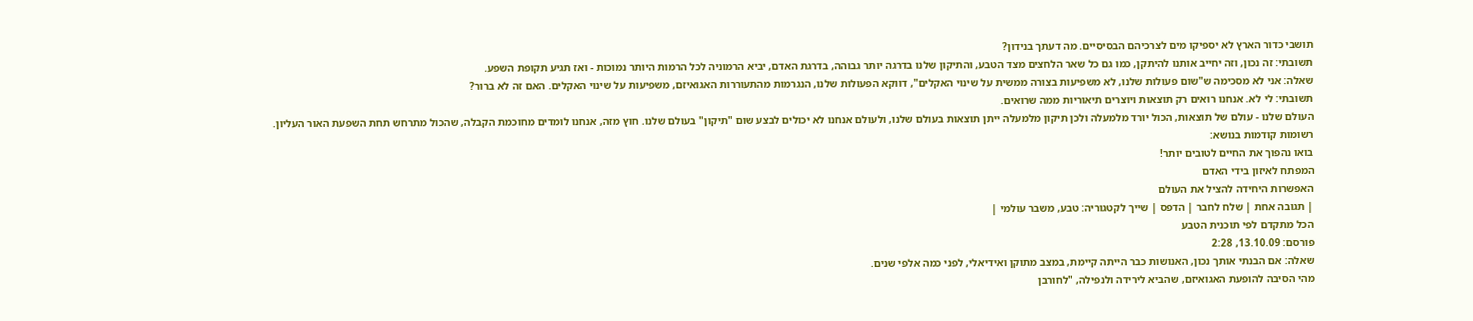תושבי כדור הארץ לא יספיקו מים לצרכיהם הבסיסיים. מה דעתך בנידון?
תשובתי: זה נכון, וזה יחייב אותנו להיתקן, כמו גם כל שאר הלחצים מצד הטבע, והתיקון שלנו בדרגה יותר גבוהה, בדרגת האדם, יביא הרמוניה לכל הרמות היותר נמוכות - ואז תגיע תקופת השפע.
שאלה: אני לא מסכימה ש"שום פעולות שלנו, לא משפיעות בצורה ממשית על שינוי האקלים", דווקא הפעולות שלנו, הנגרמות מהתעוררות האגואיזם, משפיעות על שינוי האקלים. האם זה לא ברור?
תשובתי: לי לא. אנחנו רואים רק תוצאות ויוצרים תיאוריות ממה שרואים.
העולם שלנו - עולם של תוצאות, הכול יורד מלמעלה ולכן תיקון מלמעלה ייתן תוצאות בעולם שלנו, ולעולם אנחנו לא יכולים לבצע שום "תיקון" בעולם שלנו. חוץ מזה, אנחנו לומדים מחוכמת הקבלה, שהכול מתרחש תחת השפעת האור העליון.
רשומות קודמות בנושא:
בואו נהפוך את החיים לטובים יותר!
המפתח לאיזון בידי האדם
האפשרות היחידה להציל את העולם
| תגובה אחת | שלח לחבר | הדפס | שייך לקטגוריה: טבע, משבר עולמי |
הכל מתקדם לפי תוכנית הטבע
פורסם: 13.10.09, 2:28
שאלה: אם הבנתי אותך נכון, האנושות כבר הייתה קיימת, במצב מתוקן ואידיאלי, לפני כמה אלפי שנים.
מהי הסיבה להופעת האגואיזם, שהביא לירידה ולנפילה, "לחורבן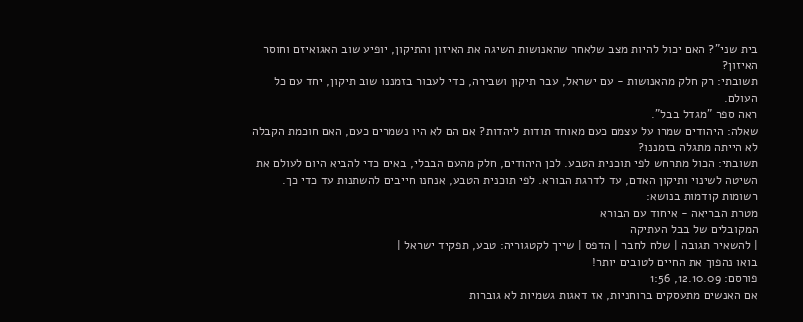בית שני"? האם יכול להיות מצב שלאחר שהאנושות השיגה את האיזון והתיקון, יופיע שוב האגואיזם וחוסר האיזון?
תשובתי: רק חלק מהאנושות - עם ישראל, עבר תיקון ושבירה, כדי לעבור בזמננו שוב תיקון, יחד עם כל העולם.
ראה ספר "מגדל בבל".
שאלה: היהודים שמרו על עצמם כעם מאוחד תודות ליהדות? אם הם לא היו נשמרים כעם, האם חוכמת הקבלה לא הייתה מתגלה בזמננו?
תשובתי: הכול מתרחש לפי תוכנית הטבע. לכן היהודים, חלק מהעם הבבלי, באים כדי להביא היום לעולם את השיטה לשינוי ותיקון האדם, עד לדרגת הבורא. לפי תוכנית הטבע, אנחנו חייבים להשתנות עד כדי כך.
רשומות קודמות בנושא:
מטרת הבריאה - איחוד עם הבורא
המקובלים של בבל העתיקה
| להשאיר תגובה | שלח לחבר | הדפס | שייך לקטגוריה: טבע, תפקיד ישראל |
בואו נהפוך את החיים לטובים יותר!
פורסם: 12.10.09, 1:56
אם האנשים מתעסקים ברוחניות, אז דאגות גשמיות לא גוברות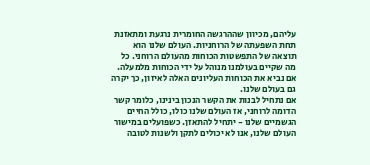עליהם, מכיוון שההרגשה החומרית נרגעת ומתאזנת תחת השפעתה של הרוחניות. העולם שלנו הוא תוצאה של התפשטות הכוחות מהעולם הרוחני. כל מה שקיים בעולמנו מנוהל על ידי הכוחות מלמעלה. אם נביא את הכוחות העליונים האלה לאיזון, כך יקרה גם בעולם שלנו.
אם נתחיל לבנות את הקשר הנכון בינינו, כלומר קשר הדומה לרוחני, אז העולם שלנו כולו, כולל החיים הגשמיים שלנו - יתחיל להתאזן. כשפועלים במישור העולם שלנו, אנו לא יכולים לתקן ולשנות לטובה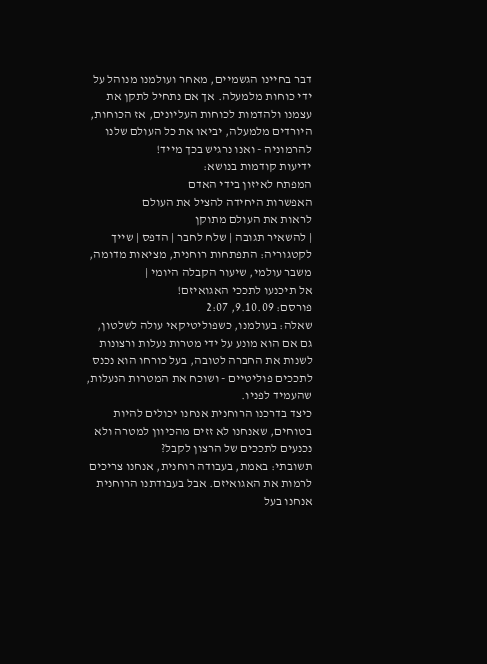דבר בחיינו הגשמיים, מאחר ועולמנו מנוהל על ידי כוחות מלמעלה. אך אם נתחיל לתקן את עצמנו ולהדמות לכוחות העליונים, אז הכוחות, היורדים מלמעלה, יביאו את כל העולם שלנו להרמוניה - ואנו נרגיש בכך מייד!
ידיעות קודמות בנושא:
המפתח לאיזון בידי האדם
האפשרות היחידה להציל את העולם
לראות את העולם מתוקן
| להשאיר תגובה | שלח לחבר | הדפס | שייך לקטגוריה: התפתחות רוחנית, מציאות מדומה, משבר עולמי, שיעור הקבלה היומי |
אל תיכנעו לתככי האגואיזם!
פורסם: 9.10.09, 2:07
שאלה: בעולמנו, כשפוליטיקאי עולה לשלטון, גם אם הוא מונע על ידי מטרות נעלות ורצונות לשנות את החברה לטובה, בעל כורחו הוא נכנס לתככים פוליטיים - ושוכח את המטרות הנעלות, שהעמיד לפניו.
כיצד בדרכנו הרוחנית אנחנו יכולים להיות בטוחים, שאנחנו לא זזים מהכיוון למטרה ולא נכנעים לתככים של הרצון לקבל?
תשובתי: באמת, בעבודה רוחנית, אנחנו צריכים לרמות את האגואיזם. אבל בעבודתנו הרוחנית אנחנו בעל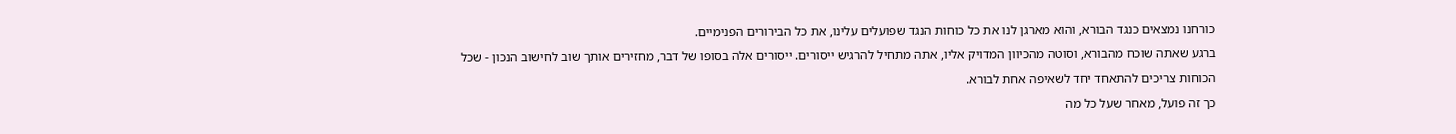כורחנו נמצאים כנגד הבורא, והוא מארגן לנו את כל כוחות הנגד שפועלים עלינו, את כל הבירורים הפנימיים.
ברגע שאתה שוכח מהבורא, וסוטה מהכיוון המדויק אליו, אתה מתחיל להרגיש ייסורים. ייסורים אלה בסופו של דבר, מחזירים אותך שוב לחישוב הנכון - שכל הכוחות צריכים להתאחד יחד לשאיפה אחת לבורא.
כך זה פועל, מאחר שעל כל מה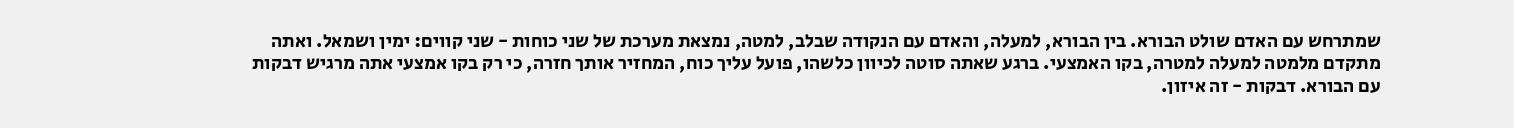שמתרחש עם האדם שולט הבורא. בין הבורא, למעלה, והאדם עם הנקודה שבלב, למטה, נמצאת מערכת של שני כוחות - שני קווים: ימין ושמאל. ואתה מתקדם מלמטה למעלה למטרה, בקו האמצעי. ברגע שאתה סוטה לכיוון כלשהו, פועל עליך כוח, המחזיר אותך חזרה, כי רק בקו אמצעי אתה מרגיש דבקות עם הבורא. דבקות - זה איזון.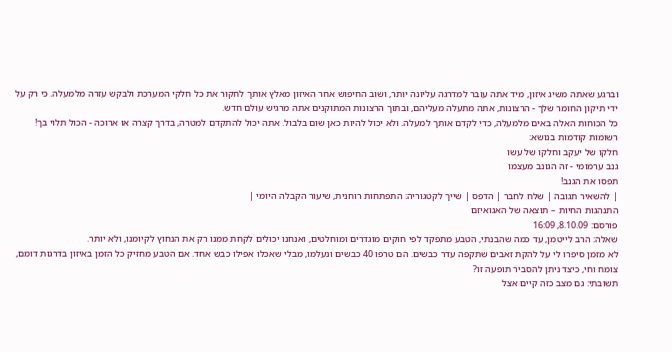וברגע שאתה משיג איזון, מיד אתה עובר למדרגה עליונה יותר, ושוב החיפוש אחר האיזון מאלץ אותך לחקור את כל חלקי המערכת ולבקש עזרה מלמעלה. כי רק על ידי תיקון החומר שלך - הרצונות, אתה מתעלה מעליהם, ובתוך הרצונות המתוקנים אתה מרגיש עולם חדש.
כל הכוחות האלה באים מלמעלה, כדי לקדם אותך למעלה. ולא יכול להיות כאן שום בלבול. אתה יכול להתקדם למטרה, בדרך קצרה או ארוכה - הכול תלוי בך!
רשומות קודמות בנושא:
חלקו של יעקב וחלקו של עשו
גנב ערמומי - זה הגונב מעצמו
תפסו את הגנב!
| להשאיר תגובה | שלח לחבר | הדפס | שייך לקטגוריה: התפתחות רוחנית, שיעור הקבלה היומי |
התנהגות החיות – תוצאה של האגואיזם
פורסם: 8.10.09, 16:09
שאלה: הרב לייטמן, עד כמה שהבנתי, הטבע מתפקד לפי חוקים מוגדרים ומוחלטים, ואנחנו יכולים לקחת ממנו רק את הנחוץ לקיומנו, ולא יותר.
לא מזמן סיפרו לי על להקת זאבים שתקפה עדר כבשים. הם טרפו 40 כבשים ונעלמו, מבלי שאכלו אפילו כבש אחד. אם הטבע מחזיק כל הזמן באיזון בדרגות דומם, צומח וחי, כיצד ניתן להסביר תופעה זו?
תשובתי: גם מצב כזה קיים אצל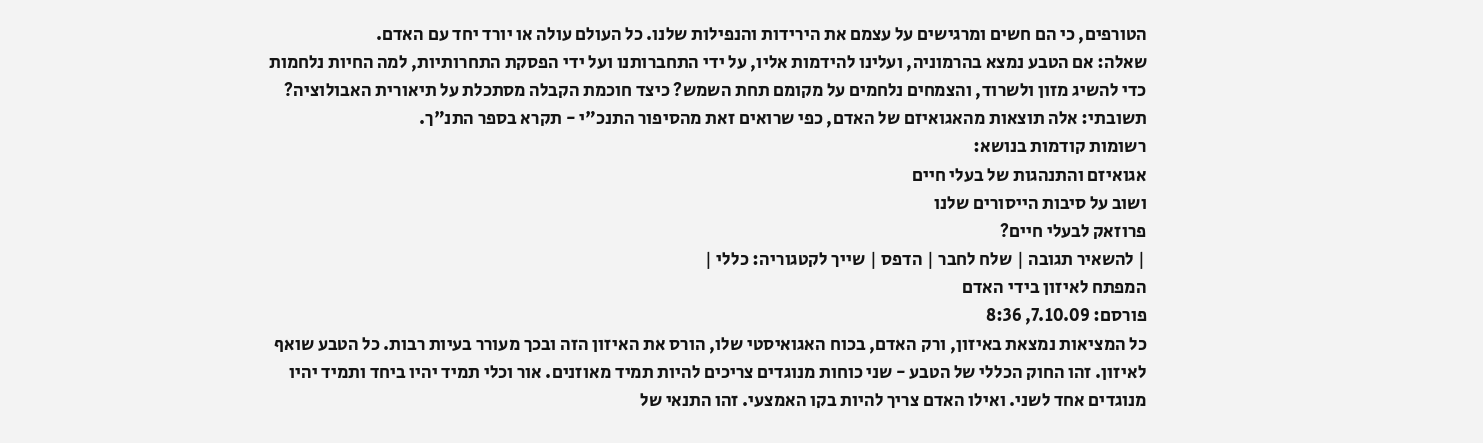הטורפים, כי הם חשים ומרגישים על עצמם את הירידות והנפילות שלנו. כל העולם עולה או יורד יחד עם האדם.
שאלה: אם הטבע נמצא בהרמוניה, ועלינו להידמות אליו, על ידי התחברותנו ועל ידי הפסקת התחרותיות, למה החיות נלחמות כדי להשיג מזון ולשרוד, והצמחים נלחמים על מקומם תחת השמש? כיצד חוכמת הקבלה מסתכלת על תיאורית האבולוציה?
תשובתי: אלה תוצאות מהאגואיזם של האדם, כפי שרואים זאת מהסיפור התנכ"י - תקרא בספר התנ"ך.
רשומות קודמות בנושא:
אגואיזם והתנהגות של בעלי חיים
ושוב על סיבות הייסורים שלנו
פרוזאק לבעלי חיים?
| להשאיר תגובה | שלח לחבר | הדפס | שייך לקטגוריה: כללי |
המפתח לאיזון בידי האדם
פורסם: 7.10.09, 8:36
כל המציאות נמצאת באיזון, ורק האדם, בכוח האגואיסטי שלו, הורס את האיזון הזה ובכך מעורר בעיות רבות. כל הטבע שואף לאיזון. זהו החוק הכללי של הטבע - שני כוחות מנוגדים צריכים להיות תמיד מאוזנים. אור וכלי תמיד יהיו ביחד ותמיד יהיו מנוגדים אחד לשני. ואילו האדם צריך להיות בקו האמצעי. זהו התנאי של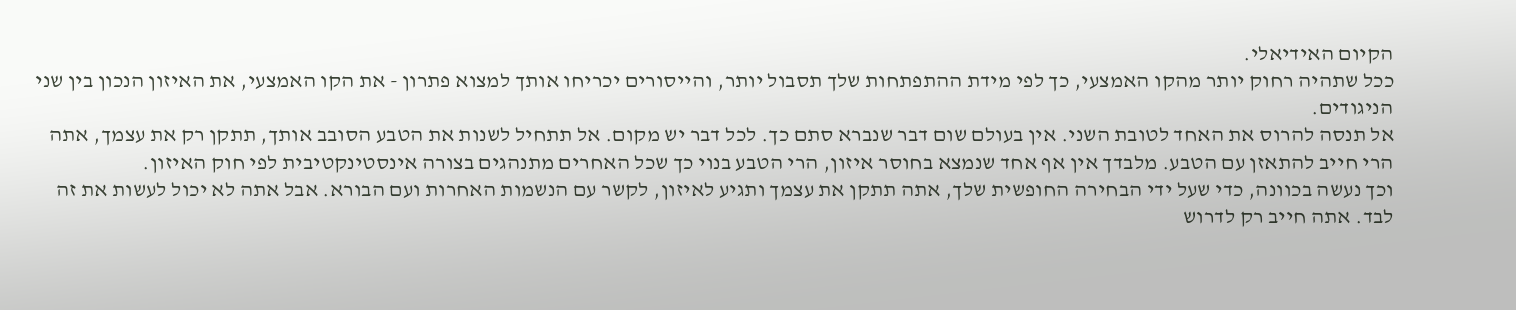הקיום האידיאלי.
ככל שתהיה רחוק יותר מהקו האמצעי, כך לפי מידת ההתפתחות שלך תסבול יותר, והייסורים יכריחו אותך למצוא פתרון - את הקו האמצעי, את האיזון הנכון בין שני הניגודים.
אל תנסה להרוס את האחד לטובת השני. אין בעולם שום דבר שנברא סתם כך. לכל דבר יש מקום. אל תתחיל לשנות את הטבע הסובב אותך, תתקן רק את עצמך, אתה הרי חייב להתאזן עם הטבע. מלבדך אין אף אחד שנמצא בחוסר איזון, הרי הטבע בנוי כך שכל האחרים מתנהגים בצורה אינסטינקטיבית לפי חוק האיזון.
וכך נעשה בכוונה, כדי שעל ידי הבחירה החופשית שלך, אתה תתקן את עצמך ותגיע לאיזון, לקשר עם הנשמות האחרות ועם הבורא. אבל אתה לא יכול לעשות את זה לבד. אתה חייב רק לדרוש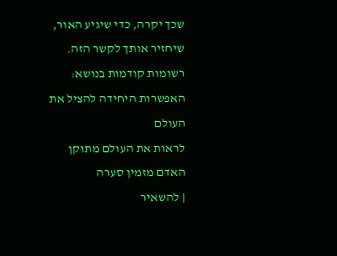שכך יקרה, כדי שיגיע האור, שיחזיר אותך לקשר הזה.
רשומות קודמות בנושא:
האפשרות היחידה להציל את העולם
לראות את העולם מתוקן
האדם מזמין סערה
| להשאיר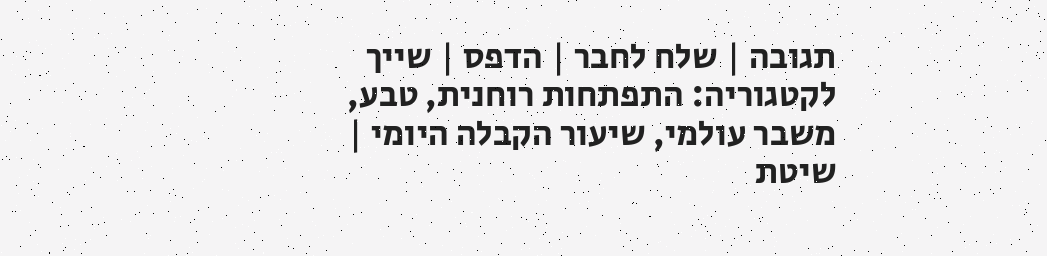תגובה | שלח לחבר | הדפס | שייך לקטגוריה: התפתחות רוחנית, טבע, משבר עולמי, שיעור הקבלה היומי |
שיטת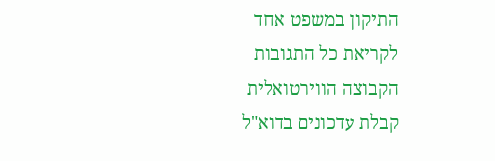התיקון במשפט אחד
לקריאת כל התגובות
הקבוצה הווירטואלית
קבלת עדכונים בדוא"ל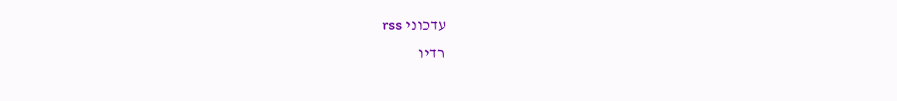עדכוני rss
רדיו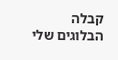קבלה
הבלוגים שלי